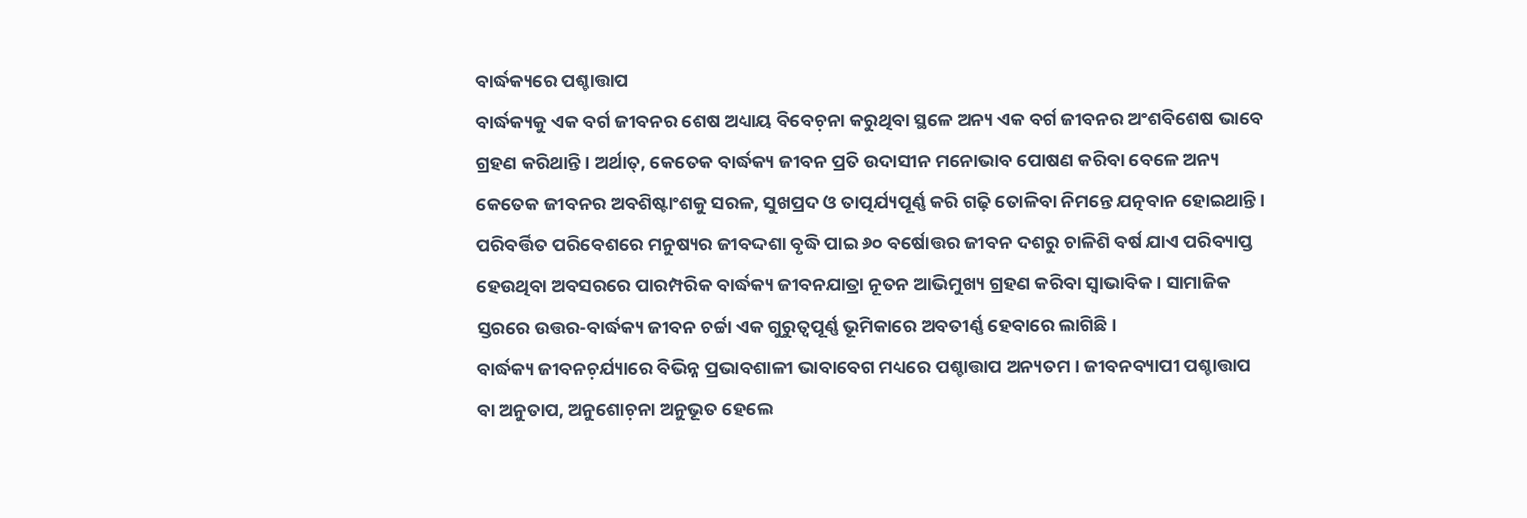ବାର୍ଦ୍ଧକ୍ୟରେ ପଶ୍ଚାତ୍ତାପ
ବାର୍ଦ୍ଧକ୍ୟକୁ ଏକ ବର୍ଗ ଜୀବନର ଶେଷ ଅଧ୍ୟାୟ ବିବେଚ଼ନା କରୁଥିବା ସ୍ଥଳେ ଅନ୍ୟ ଏକ ବର୍ଗ ଜୀବନର ଅଂଶବିଶେଷ ଭାବେ ଗ୍ରହଣ କରିଥାନ୍ତି । ଅର୍ଥାତ୍, କେତେକ ବାର୍ଦ୍ଧକ୍ୟ ଜୀବନ ପ୍ରତି ଉଦାସୀନ ମନୋଭାବ ପୋଷଣ କରିବା ବେଳେ ଅନ୍ୟ କେତେକ ଜୀବନର ଅବଶିଷ୍ଟାଂଶକୁ ସରଳ, ସୁଖପ୍ରଦ ଓ ତାତ୍ପର୍ଯ୍ୟପୂର୍ଣ୍ଣ କରି ଗଢ଼ି ତୋଳିବା ନିମନ୍ତେ ଯତ୍ନବାନ ହୋଇଥାନ୍ତି । ପରିବର୍ତ୍ତିତ ପରିବେଶରେ ମନୁଷ୍ୟର ଜୀବଦ୍ଦଶା ବୃଦ୍ଧି ପାଇ ୬୦ ବର୍ଷୋତ୍ତର ଜୀବନ ଦଶରୁ ଚାଳିଶି ବର୍ଷ ଯାଏ ପରିବ୍ୟାପ୍ତ ହେଉଥିବା ଅବସରରେ ପାରମ୍ପରିକ ବାର୍ଦ୍ଧକ୍ୟ ଜୀବନଯାତ୍ରା ନୂତନ ଆଭିମୁଖ୍ୟ ଗ୍ରହଣ କରିବା ସ୍ୱାଭାବିକ । ସାମାଜିକ ସ୍ତରରେ ଉତ୍ତର-ବାର୍ଦ୍ଧକ୍ୟ ଜୀବନ ଚର୍ଚ୍ଚା ଏକ ଗୁରୁତ୍ୱପୂର୍ଣ୍ଣ ଭୂମିକାରେ ଅବତୀର୍ଣ୍ଣ ହେବାରେ ଲାଗିଛି ।
ବାର୍ଦ୍ଧକ୍ୟ ଜୀବନଚ଼ର୍ଯ୍ୟାରେ ବିଭିନ୍ନ ପ୍ରଭାବଶାଳୀ ଭାବାବେଗ ମଧ୍ୟରେ ପଶ୍ଚାତ୍ତାପ ଅନ୍ୟତମ । ଜୀବନବ୍ୟାପୀ ପଶ୍ଚାତ୍ତାପ ବା ଅନୁତାପ, ଅନୁଶୋଚ଼ନା ଅନୁଭୂତ ହେଲେ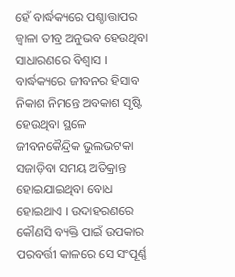ହେଁ ବାର୍ଦ୍ଧକ୍ୟରେ ପଶ୍ଚାତ୍ତାପର ଜ୍ୱାଳା ତୀବ୍ର ଅନୁଭବ ହେଉଥିବା ସାଧାରଣରେ ବିଶ୍ୱାସ । ବାର୍ଦ୍ଧକ୍ୟରେ ଜୀବନର ହିସାବ ନିକାଶ ନିମନ୍ତେ ଅବକାଶ ସୃଷ୍ଟି ହେଉଥିବା ସ୍ଥଳେ ଜୀବନକୈନ୍ଦ୍ରିକ ଭୁଲଭଟକା ସଜାଡ଼ିବା ସମୟ ଅତିକ୍ରାନ୍ତ ହୋଇଯାଇଥିବା ବୋଧ ହୋଇଥାଏ । ଉଦାହରଣରେ କୌଣସି ବ୍ୟକ୍ତି ପାଇଁ ଉପକାର ପରବର୍ତ୍ତୀ କାଳରେ ସେ ସଂପୂର୍ଣ୍ଣ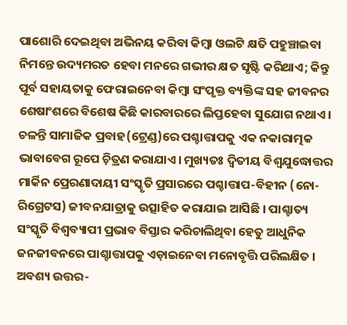ପାଶୋରି ଦେଇଥିବା ଅଭିନୟ କରିବା କିମ୍ୱା ଓଲଟି କ୍ଷତି ପହୁଞ୍ଚାଇବା ନିମନ୍ତେ ଉଦ୍ୟମରତ ହେବା ମନରେ ଗଭୀର କ୍ଷତ ସୃଷ୍ଟି କରିଥାଏ; କିନ୍ତୁ ପୂର୍ବ ସହାୟତାକୁ ଫେରାଇନେବା କିମ୍ୱା ସଂପୃକ୍ତ ବ୍ୟକ୍ତିଙ୍କ ସହ ଜୀବନର ଶେଷାଂଶରେ ବିଶେଷ କିଛି କାରବାରରେ ଲିପ୍ତହେବା ସୁଯୋଗ ନଥାଏ।
ଚଳନ୍ତି ସାମାଜିକ ପ୍ରବାହ(ଟ୍ରେଣ୍ଡ)ରେ ପଶ୍ଚାତ୍ତାପକୁ ଏକ ନକାରାତ୍ମକ ଭାବାବେଗ ରୂପେ ଚ଼ିତ୍ରଣ କରାଯାଏ। ମୁଖ୍ୟତଃ ଦ୍ୱିତୀୟ ବିଶ୍ୱଯୁଦ୍ଧୋତ୍ତର ମାର୍କିନ ପ୍ରେରଣାଦାୟୀ ସଂସ୍କୃତି ପ୍ରସାରରେ ପଶ୍ଚାତ୍ତାପ-ବିହୀନ (ନୋ-ରିଗ୍ରେଟସ) ଜୀବନଯାତ୍ରାକୁ ଉତ୍ସାହିତ କରାଯାଇ ଆସିଛି । ପାଶ୍ଚାତ୍ୟ ସଂସ୍କୃତି ବିଶ୍ୱବ୍ୟାପୀ ପ୍ରଭାବ ବିସ୍ତାର କରିଚାଲିଥିବା ହେତୁ ଆଧୁନିକ ଜନଜୀବନରେ ପାଶ୍ଚାତ୍ତାପକୁ ଏଡ଼ାଇନେବା ମନୋବୃତ୍ତି ପରିଲକ୍ଷିତ । ଅବଶ୍ୟ ଉତ୍ତର-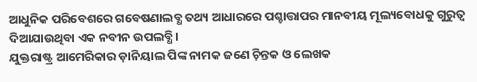ଆଧୁନିକ ପରିବେଶରେ ଗବେଷଣାଲବ୍ଧ ତଥ୍ୟ ଆଧାରରେ ପଶ୍ଚାତ୍ତାପର ମାନବୀୟ ମୂଲ୍ୟବୋଧକୁ ଗୁରୁତ୍ୱ ଦିଆଯାଉଥିବା ଏକ ନବୀନ ଉପଲବ୍ଧି ।
ଯୁକ୍ତରାଷ୍ଟ୍ର ଆମେରିକାର ଡ଼ାନିୟାଲ ପିଙ୍କ ନାମକ ଜଣେ ଚ଼ିନ୍ତକ ଓ ଲେଖକ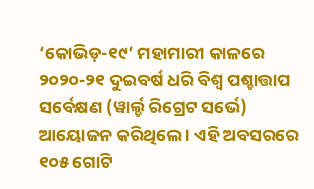‘କୋଭିଡ଼-୧୯’ ମହାମାରୀ କାଳରେ ୨୦୨୦-୨୧ ଦୁଇବର୍ଷ ଧରି ବିଶ୍ୱ ପଶ୍ଚାତ୍ତାପ ସର୍ବେକ୍ଷଣ (ୱାର୍ଲ୍ଡ ରିଗ୍ରେଟ ସର୍ଭେ) ଆୟୋଜନ କରିଥିଲେ । ଏହି ଅବସରରେ ୧୦୫ ଗୋଟି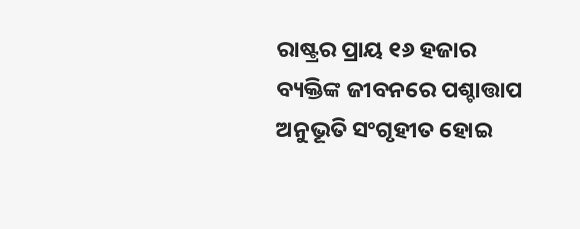ରାଷ୍ଟ୍ରର ପ୍ରାୟ ୧୬ ହଜାର ବ୍ୟକ୍ତିଙ୍କ ଜୀବନରେ ପଶ୍ଚାତ୍ତାପ ଅନୁଭୂତି ସଂଗୃହୀତ ହୋଇ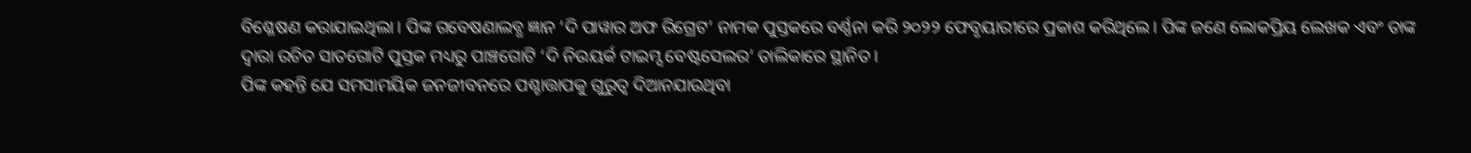ବିଶ୍ଳେଷଣ କରାଯାଇଥିଲା । ପିଙ୍କ ଗବେଷଣାଲବ୍ଧ ଜ୍ଞାନ ‘ଦି ପାୱାର ଅଫ ରିଗ୍ରେଟ’ ନାମକ ପୁସ୍ତକରେ ବର୍ଣ୍ଣନା କରି ୨୦୨୨ ଫେବୃୟାରୀରେ ପ୍ରକାଶ କରିଥିଲେ। ପିଙ୍କ ଜଣେ ଲୋକପ୍ରିୟ ଲେଖକ ଏବଂ ତାଙ୍କ ଦ୍ୱାରା ରଚିତ ସାତଗୋଟି ପୁସ୍ତକ ମଧ୍ୟରୁ ପାଞ୍ଚଗୋଟି ‘ଦି ନିଉୟର୍କ ଟାଇମ୍ସ ବେଷ୍ଟସେଲର’ ତାଲିକାରେ ସ୍ଥାନିତ ।
ପିଙ୍କ କହନ୍ତି ଯେ ସମସାମୟିକ ଜନଜୀବନରେ ପଶ୍ଚାତ୍ତାପକୁ ଗୁରୁତ୍ୱ ଦିଆନଯାଉଥିବା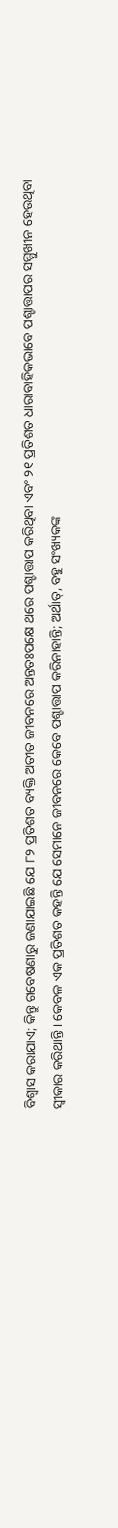ବିଶ୍ୱାସ କରାଯାଏ; କିନ୍ତୁ ଗବେଷଣାରୁ ଜଣାଯାଇଛି ଯେ ୮୨ ପ୍ରତିଶତ ବ୍ୟକ୍ତି ଅତୀତ ଜୀବନରେ ଅନ୍ତତଃପକ୍ଷେ ଥରେ ପଶ୍ଚାତ୍ତାପ କରିଥିବା ଏବଂ ୨୧ ପ୍ରତିଶତ ଧାରାବାହିକଭାବେ ପଶ୍ଚାତ୍ତାପର ସମ୍ମୁଖୀନ ହେଉଥିବା ସ୍ୱୀକାର କରିଥାନ୍ତି । କେବଳ ଏକ ପ୍ରତିଶତ କହନ୍ତି ଯେ ସେମାନେ ଜୀବନରେ କେବେ ପଶ୍ଚାତ୍ତାପ କରିନାହାନ୍ତି; ଅର୍ଥାତ୍, ବହୁ ସଂଖ୍ୟକଙ୍କ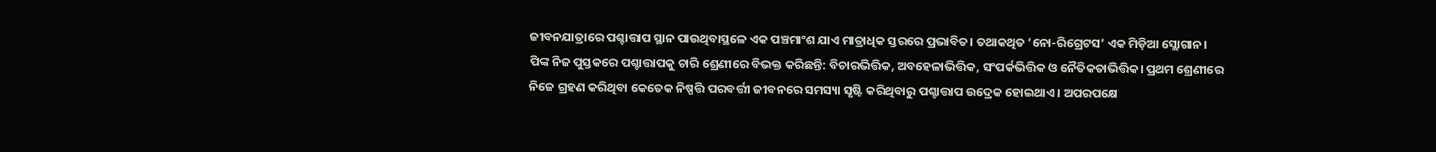ଜୀବନଯାତ୍ରାରେ ପଶ୍ଚାତ୍ତାପ ସ୍ଥାନ ପାଉଥିବାସ୍ଥଳେ ଏକ ପଞ୍ଚମାଂଶ ଯାଏ ମାତ୍ରାଧିକ ସ୍ତରରେ ପ୍ରଭାବିତ। ତଥାକଥିତ ‘ନୋ-ରିଗ୍ରେଟସ’ ଏକ ମିଡ଼ିଆ ସ୍ଲୋଗାନ।
ପିଙ୍କ ନିଜ ପୁସ୍ତକରେ ପଶ୍ଚାତ୍ତାପକୁ ଚାରି ଶ୍ରେଣୀରେ ବିଭକ୍ତ କରିଛନ୍ତି: ବିଚାରଭିତ୍ତିକ, ଅବହେଳାଭିତ୍ତିକ, ସଂପର୍କଭିତ୍ତିକ ଓ ନୈତିକତାଭିତ୍ତିକ। ପ୍ରଥମ ଶ୍ରେଣୀରେ ନିଜେ ଗ୍ରହଣ କରିଥିବା କେତେକ ନିଷ୍ପତ୍ତି ପରବର୍ତ୍ତୀ ଜୀବନରେ ସମସ୍ୟା ସୃଷ୍ଟି କରିଥିବାରୁ ପଶ୍ଚାତ୍ତାପ ଉଦ୍ରେକ ହୋଇଥାଏ । ଅପରପକ୍ଷେ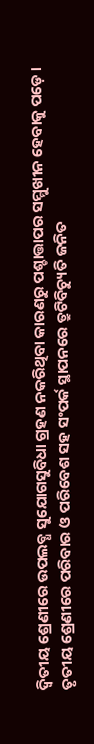ଦ୍ୱିତୀୟ ଶ୍ରେଣୀରେ ଉପଲବ୍ଧ ସୁଯୋଗସୁବିଧା ଗ୍ରହଣ ନକରିଥିବା କାରଣରୁ ପଶ୍ଚାତ୍ତାପର ସମ୍ମୁଖୀନ ହେବାକୁ ପଡ଼େ । ତୃତୀୟ ଶ୍ରେଣୀରେ ପରିବାର ଓ ପରିବେଶ ସହ ସଂପର୍କ ସ୍ଥାପନରେ ତ୍ରୁଟିବିଚ୍ୟୁତି ଜନିତ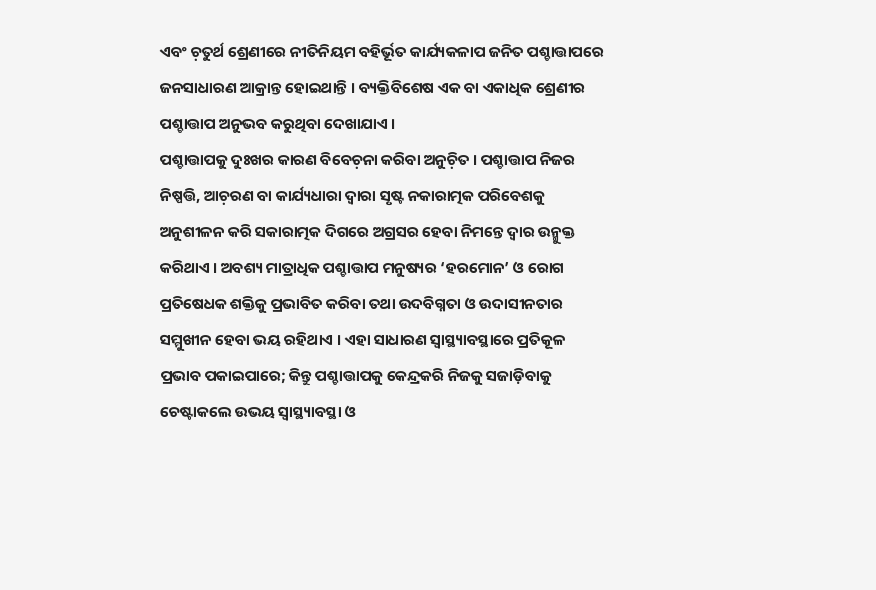ଏବଂ ଚ଼ତୁର୍ଥ ଶ୍ରେଣୀରେ ନୀତିନିୟମ ବହିର୍ଭୂତ କାର୍ଯ୍ୟକଳାପ ଜନିତ ପଶ୍ଚାତ୍ତାପରେ ଜନସାଧାରଣ ଆକ୍ରାନ୍ତ ହୋଇଥାନ୍ତି । ବ୍ୟକ୍ତିବିଶେଷ ଏକ ବା ଏକାଧିକ ଶ୍ରେଣୀର ପଶ୍ଚାତ୍ତାପ ଅନୁଭବ କରୁଥିବା ଦେଖାଯାଏ ।
ପଶ୍ଚାତ୍ତାପକୁ ଦୁଃଖର କାରଣ ବିବେଚ଼ନା କରିବା ଅନୁଚ଼ିତ । ପଶ୍ଚାତ୍ତାପ ନିଜର ନିଷ୍ପତ୍ତି, ଆଚ଼ରଣ ବା କାର୍ଯ୍ୟଧାରା ଦ୍ୱାରା ସୃଷ୍ଟ ନକାରାତ୍ମକ ପରିବେଶକୁ ଅନୁଶୀଳନ କରି ସକାରାତ୍ମକ ଦିଗରେ ଅଗ୍ରସର ହେବା ନିମନ୍ତେ ଦ୍ୱାର ଉନ୍ମୁକ୍ତ କରିଥାଏ । ଅବଶ୍ୟ ମାତ୍ରାଧିକ ପଶ୍ଚାତ୍ତାପ ମନୁଷ୍ୟର ‘ହରମୋନ’ ଓ ରୋଗ ପ୍ରତିଷେଧକ ଶକ୍ତିକୁ ପ୍ରଭାବିତ କରିବା ତଥା ଉଦବିଗ୍ନତା ଓ ଉଦାସୀନତାର ସମ୍ମୁଖୀନ ହେବା ଭୟ ରହିଥାଏ । ଏହା ସାଧାରଣ ସ୍ୱାସ୍ଥ୍ୟାବସ୍ଥାରେ ପ୍ରତିକୂଳ ପ୍ରଭାବ ପକାଇପାରେ; କିନ୍ତୁ ପଶ୍ଚାତ୍ତାପକୁ କେନ୍ଦ୍ରକରି ନିଜକୁ ସଜାଡ଼ିବାକୁ ଚେଷ୍ଟାକଲେ ଉଭୟ ସ୍ୱାସ୍ଥ୍ୟାବସ୍ଥା ଓ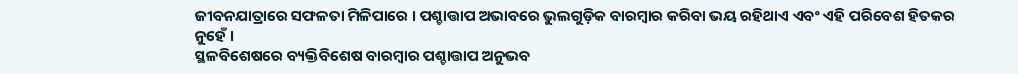ଜୀବନଯାତ୍ରାରେ ସଫଳତା ମିଳିପାରେ । ପଶ୍ଚାତ୍ତାପ ଅଭାବରେ ଭୁଲଗୁଡ଼ିକ ବାରମ୍ୱାର କରିବା ଭୟ ରହିଥାଏ ଏବଂ ଏହି ପରିବେଶ ହିତକର ନୁହେଁ ।
ସ୍ଥଳବିଶେଷରେ ବ୍ୟକ୍ତିବିଶେଷ ବାରମ୍ୱାର ପଶ୍ଚାତ୍ତାପ ଅନୁଭବ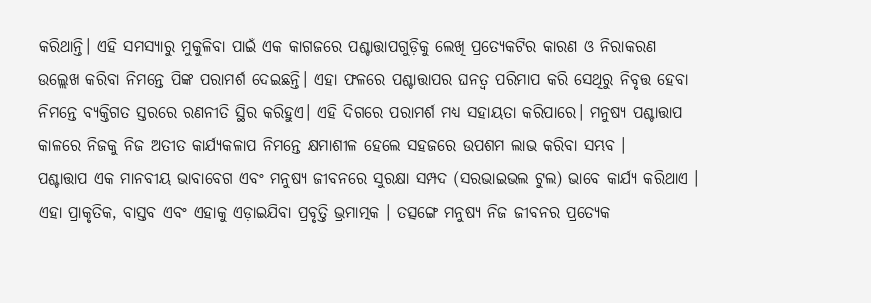କରିଥାନ୍ତି। ଏହି ସମସ୍ୟାରୁ ମୁକୁଳିବା ପାଇଁ ଏକ କାଗଜରେ ପଶ୍ଚାତ୍ତାପଗୁଡ଼ିକୁ ଲେଖି ପ୍ରତ୍ୟେକଟିର କାରଣ ଓ ନିରାକରଣ ଉଲ୍ଲେଖ କରିବା ନିମନ୍ତେ ପିଙ୍କ ପରାମର୍ଶ ଦେଇଛନ୍ତି। ଏହା ଫଳରେ ପଶ୍ଚାତ୍ତାପର ଘନତ୍ୱ ପରିମାପ କରି ସେଥିରୁ ନିବୃତ୍ତ ହେବା ନିମନ୍ତେ ବ୍ୟକ୍ତିଗତ ସ୍ତରରେ ରଣନୀତି ସ୍ଥିର କରିହୁଏ। ଏହି ଦିଗରେ ପରାମର୍ଶ ମଧ୍ୟ ସହାୟତା କରିପାରେ। ମନୁଷ୍ୟ ପଶ୍ଚାତ୍ତାପ କାଳରେ ନିଜକୁ ନିଜ ଅତୀତ କାର୍ଯ୍ୟକଳାପ ନିମନ୍ତେ କ୍ଷମାଶୀଳ ହେଲେ ସହଜରେ ଉପଶମ ଲାଭ କରିବା ସମ୍ଭବ ।
ପଶ୍ଚାତ୍ତାପ ଏକ ମାନବୀୟ ଭାବାବେଗ ଏବଂ ମନୁଷ୍ୟ ଜୀବନରେ ସୁରକ୍ଷା ସମ୍ପଦ (ସରଭାଇଭଲ ଟୁଲ) ଭାବେ କାର୍ଯ୍ୟ କରିଥାଏ । ଏହା ପ୍ରାକୃତିକ, ବାସ୍ତବ ଏବଂ ଏହାକୁ ଏଡ଼ାଇଯିବା ପ୍ରବୃତ୍ତି ଭ୍ରମାତ୍ମକ । ତତ୍ସଙ୍ଗେ ମନୁଷ୍ୟ ନିଜ ଜୀବନର ପ୍ରତ୍ୟେକ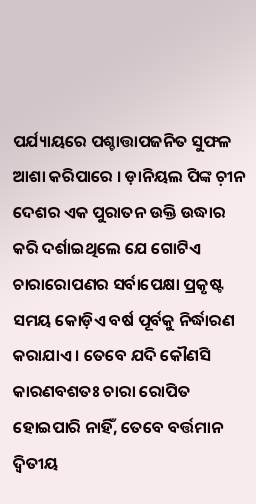ପର୍ଯ୍ୟାୟରେ ପଶ୍ଚାତ୍ତାପଜନିତ ସୁଫଳ ଆଶା କରିପାରେ । ଡ଼ାନିୟଲ ପିଙ୍କ ଚ଼ୀନ ଦେଶର ଏକ ପୁରାତନ ଉକ୍ତି ଉଦ୍ଧାର କରି ଦର୍ଶାଇଥିଲେ ଯେ ଗୋଟିଏ ଚାରାରୋପଣର ସର୍ବାପେକ୍ଷା ପ୍ରକୃଷ୍ଟ ସମୟ କୋଡ଼ିଏ ବର୍ଷ ପୂର୍ବକୁ ନିର୍ଦ୍ଧାରଣ କରାଯାଏ । ତେବେ ଯଦି କୌଣସି କାରଣବଶତଃ ଚାରା ରୋପିତ ହୋଇପାରି ନାହିଁ, ତେବେ ବର୍ତ୍ତମାନ ଦ୍ୱିତୀୟ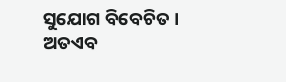ସୁଯୋଗ ବିବେଚିତ । ଅତଏବ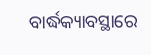ବାର୍ଦ୍ଧକ୍ୟାବସ୍ଥାରେ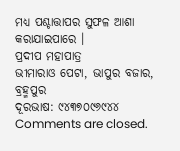ମଧ୍ୟ ପଶ୍ଚାତ୍ତାପର ସୁଫଳ ଆଶା କରାଯାଇପାରେ ।
ପ୍ରଦୀପ ମହାପାତ୍ର
ଭୀମାରାଓ ପେଟା, ଭାପୁର ବଜାର, ବ୍ରହ୍ମପୁର
ଦୂରଭାଷ: ୯୪୩୭୦୯୬୯୪୪
Comments are closed.